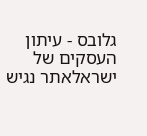גלובס - עיתון העסקים של ישראלאתר נגיש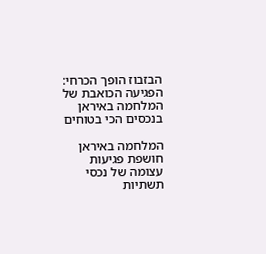הבזבוז הופך הכרחי: הפגיעה הכואבת של המלחמה באיראן בנכסים הכי בטוחים

המלחמה באיראן חושפת פגיעות עצומה של נכסי תשתיות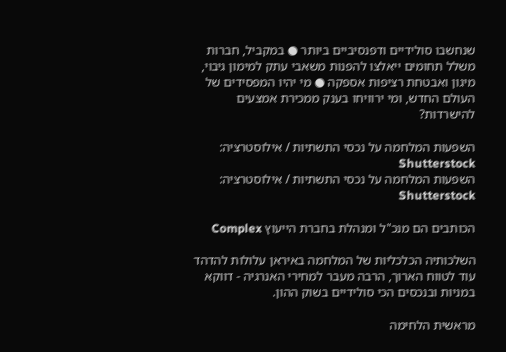שנחשבו סולידיים ודפנסיביים ביותר ● במקביל, חברות משלל תחומים ייאלצו להפנות משאבי עתק למימון גיבוי, מיגון ואבטחת רציפות אספקה ● מי יהיו המפסידים של העולם החדש, ומי ירוויחו בענק ממכירת אמצעים להישרדות?

השפעות המלחמה על נכסי התשתיות / אילוסטרציה: Shutterstock
השפעות המלחמה על נכסי התשתיות / אילוסטרציה: Shutterstock

הכותבים הם מנכ"ל ומנהלת בחברת הייעוץ Complex

השלכותיה הכלכליות של המלחמה באיראן עלולות להדהד עוד לטווח הארוך, הרבה מעבר למחירי האנרגיה - דווקא במניות ובנכסים הכי סולידיים בשוק ההון.

מראשית הלחימה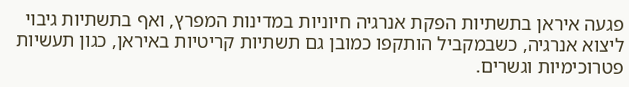פגעה איראן בתשתיות הפקת אנרגיה חיוניות במדינות המפרץ, ואף בתשתיות גיבוי ליצוא אנרגיה, כשבמקביל הותקפו כמובן גם תשתיות קריטיות באיראן, כגון תעשיות פטרוכימיות וגשרים.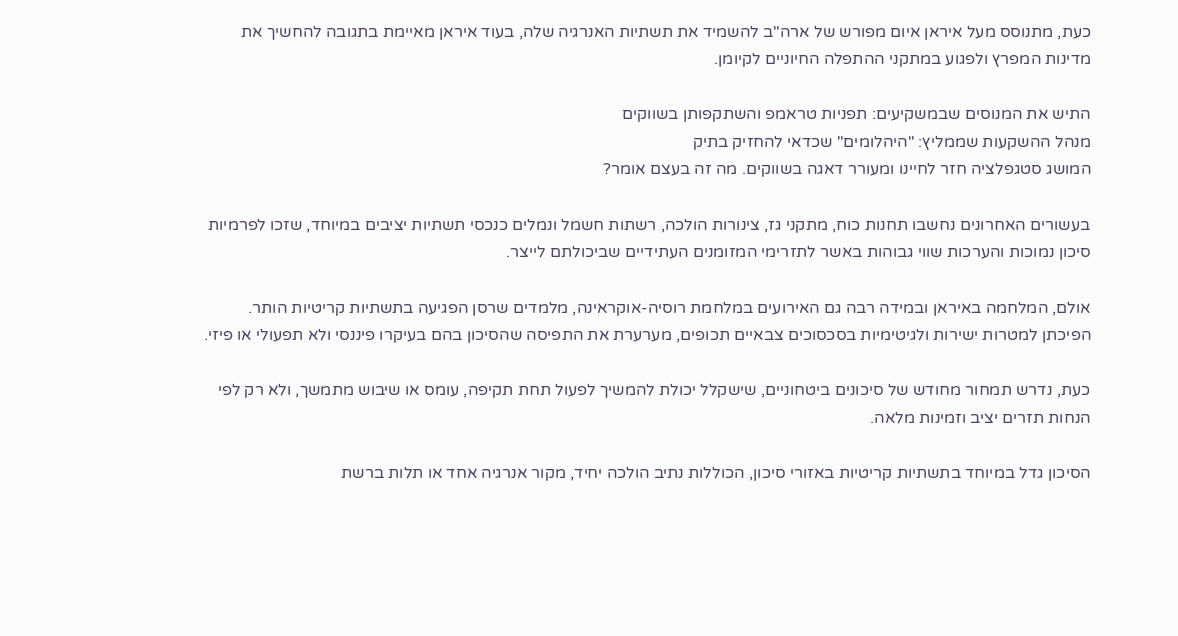כעת, מתנוסס מעל איראן איום מפורש של ארה"ב להשמיד את תשתיות האנרגיה שלה, בעוד איראן מאיימת בתגובה להחשיך את מדינות המפרץ ולפגוע במתקני ההתפלה החיוניים לקיומן.

התיש את המנוסים שבמשקיעים: תפניות טראמפ והשתקפותן בשווקים
מנהל ההשקעות שממליץ: "היהלומים" שכדאי להחזיק בתיק
המושג סטגפלציה חזר לחיינו ומעורר דאגה בשווקים. מה זה בעצם אומר?

בעשורים האחרונים נחשבו תחנות כוח, מתקני גז, צינורות הולכה, רשתות חשמל ונמלים כנכסי תשתיות יציבים במיוחד, שזכו לפרמיות סיכון נמוכות והערכות שווי גבוהות באשר לתזרימי המזומנים העתידיים שביכולתם לייצר.

אולם, המלחמה באיראן ובמידה רבה גם האירועים במלחמת רוסיה-אוקראינה, מלמדים שרסן הפגיעה בתשתיות קריטיות הותר. הפיכתן למטרות ישירות ולגיטימיות בסכסוכים צבאיים תכופים, מערערת את התפיסה שהסיכון בהם בעיקרו פיננסי ולא תפעולי או פיזי.

כעת, נדרש תמחור מחודש של סיכונים ביטחוניים, שישקלל יכולת להמשיך לפעול תחת תקיפה, עומס או שיבוש מתמשך, ולא רק לפי הנחות תזרים יציב וזמינות מלאה.

הסיכון גדל במיוחד בתשתיות קריטיות באזורי סיכון, הכוללות נתיב הולכה יחיד, מקור אנרגיה אחד או תלות ברשת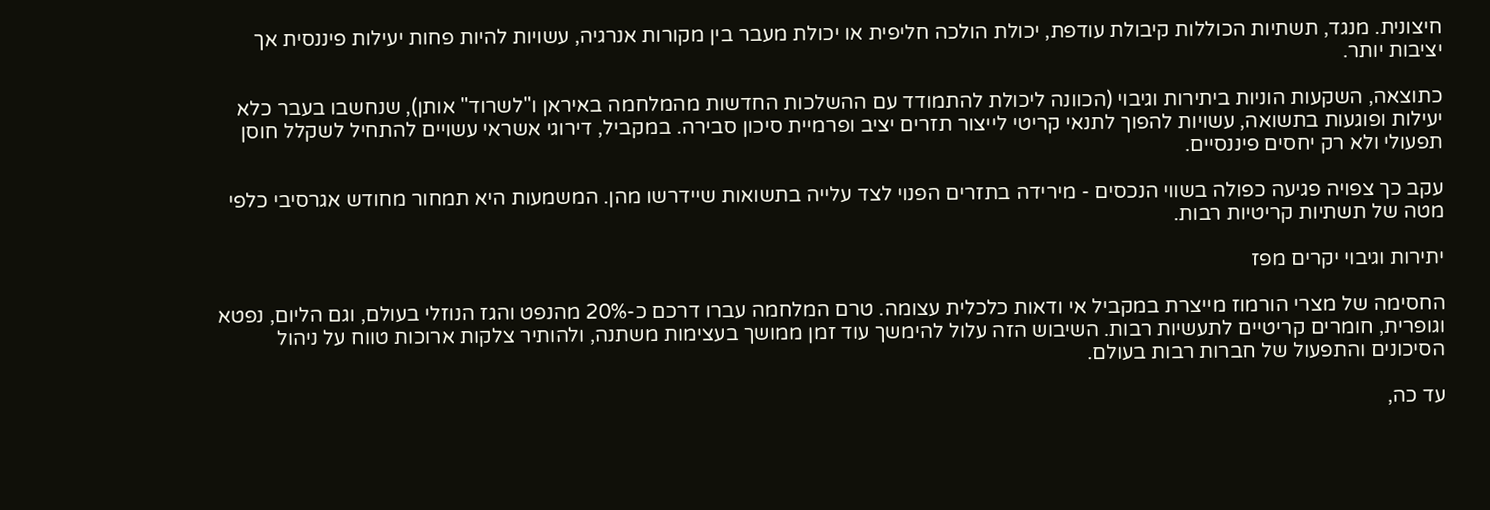חיצונית. מנגד, תשתיות הכוללות קיבולת עודפת, יכולת הולכה חליפית או יכולת מעבר בין מקורות אנרגיה, עשויות להיות פחות יעילות פיננסית אך יציבות יותר.

כתוצאה, השקעות הוניות ביתירות וגיבוי (הכוונה ליכולת להתמודד עם ההשלכות החדשות מהמלחמה באיראן ו"לשרוד" אותן), שנחשבו בעבר כלא יעילות ופוגעות בתשואה, עשויות להפוך לתנאי קריטי לייצור תזרים יציב ופרמיית סיכון סבירה. במקביל, דירוגי אשראי עשויים להתחיל לשקלל חוסן תפעולי ולא רק יחסים פיננסיים.

עקב כך צפויה פגיעה כפולה בשווי הנכסים - מירידה בתזרים הפנוי לצד עלייה בתשואות שיידרשו מהן. המשמעות היא תמחור מחודש אגרסיבי כלפי מטה של תשתיות קריטיות רבות.

יתירות וגיבוי יקרים מפז

החסימה של מצרי הורמוז מייצרת במקביל אי ודאות כלכלית עצומה. טרם המלחמה עברו דרכם כ-20% מהנפט והגז הנוזלי בעולם, וגם הליום, נפטא וגופרית, חומרים קריטיים לתעשיות רבות. השיבוש הזה עלול להימשך עוד זמן ממושך בעצימות משתנה, ולהותיר צלקות ארוכות טווח על ניהול הסיכונים והתפעול של חברות רבות בעולם.

עד כה,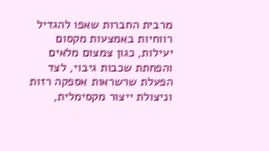מרבית החברות שאפו להגדיל רווחיות באמצעות מקסום יעילות, כגון צמצום מלאים והפחתת שכבות גיבוי, לצד הפעלת שרשראות אספקה רזות וניצולת ייצור מקסימלית,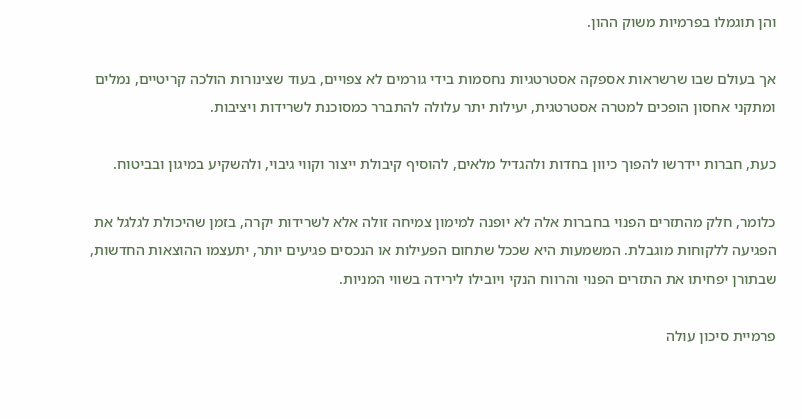והן תוגמלו בפרמיות משוק ההון.

אך בעולם שבו שרשראות אספקה אסטרטגיות נחסמות בידי גורמים לא צפויים, בעוד שצינורות הולכה קריטיים, נמלים ומתקני אחסון הופכים למטרה אסטרטגית, יעילות יתר עלולה להתברר כמסוכנת לשרידות ויציבות.

כעת, חברות יידרשו להפוך כיוון בחדות ולהגדיל מלאים, להוסיף קיבולת ייצור וקווי גיבוי, ולהשקיע במיגון ובביטוח.

כלומר, חלק מהתזרים הפנוי בחברות אלה לא יופנה למימון צמיחה זולה אלא לשרידות יקרה, בזמן שהיכולת לגלגל את הפגיעה ללקוחות מוגבלת. המשמעות היא שככל שתחום הפעילות או הנכסים פגיעים יותר, יתעצמו ההוצאות החדשות, שבתורן יפחיתו את התזרים הפנוי והרווח הנקי ויובילו לירידה בשווי המניות.

פרמיית סיכון עולה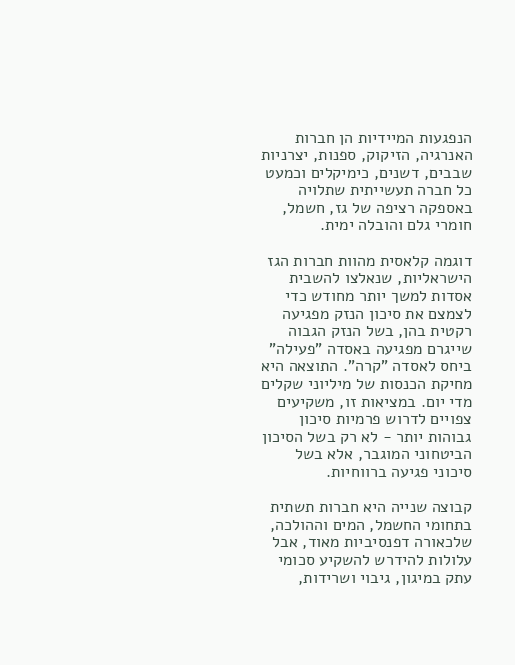הנפגעות המיידיות הן חברות האנרגיה, הזיקוק, ספנות, יצרניות שבבים, דשנים, כימיקלים וכמעט כל חברה תעשייתית שתלויה באספקה רציפה של גז, חשמל, חומרי גלם והובלה ימית.

דוגמה קלאסית מהוות חברות הגז הישראליות, שנאלצו להשבית אסדות למשך יותר מחודש כדי לצמצם את סיכון הנזק מפגיעה רקטית בהן, בשל הנזק הגבוה שייגרם מפגיעה באסדה "פעילה" ביחס לאסדה "קרה". התוצאה היא מחיקת הכנסות של מיליוני שקלים מדי יום. במציאות זו, משקיעים צפויים לדרוש פרמיות סיכון גבוהות יותר - לא רק בשל הסיכון הביטחוני המוגבר, אלא בשל סיכוני פגיעה ברווחיות.

קבוצה שנייה היא חברות תשתית בתחומי החשמל, המים וההולכה, שלכאורה דפנסיביות מאוד, אבל עלולות להידרש להשקיע סכומי עתק במיגון, גיבוי ושרידות,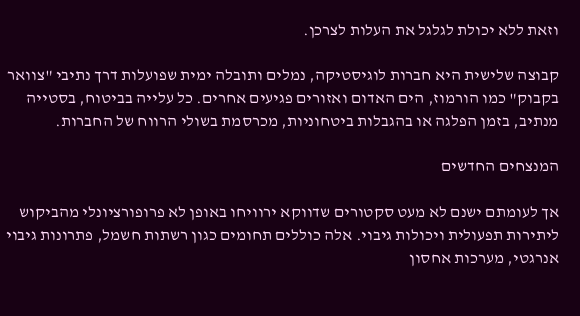וזאת ללא יכולת לגלגל את העלות לצרכן.

קבוצה שלישית היא חברות לוגיסטיקה, נמלים ותובלה ימית שפועלות דרך נתיבי "צוואר בקבוק" כמו הורמוז, הים האדום ואזורים פגיעים אחרים. כל עלייה בביטוח, בסטייה מנתיב, בזמן הפלגה או בהגבלות ביטחוניות, מכרסמת בשולי הרווח של החברות.

המנצחים החדשים

אך לעומתם ישנם לא מעט סקטורים שדווקא ירוויחו באופן לא פרופורציונלי מהביקוש ליתירות תפעולית ויכולות גיבוי. אלה כוללים תחומים כגון רשתות חשמל, פתרונות גיבוי אנרגטי, מערכות אחסון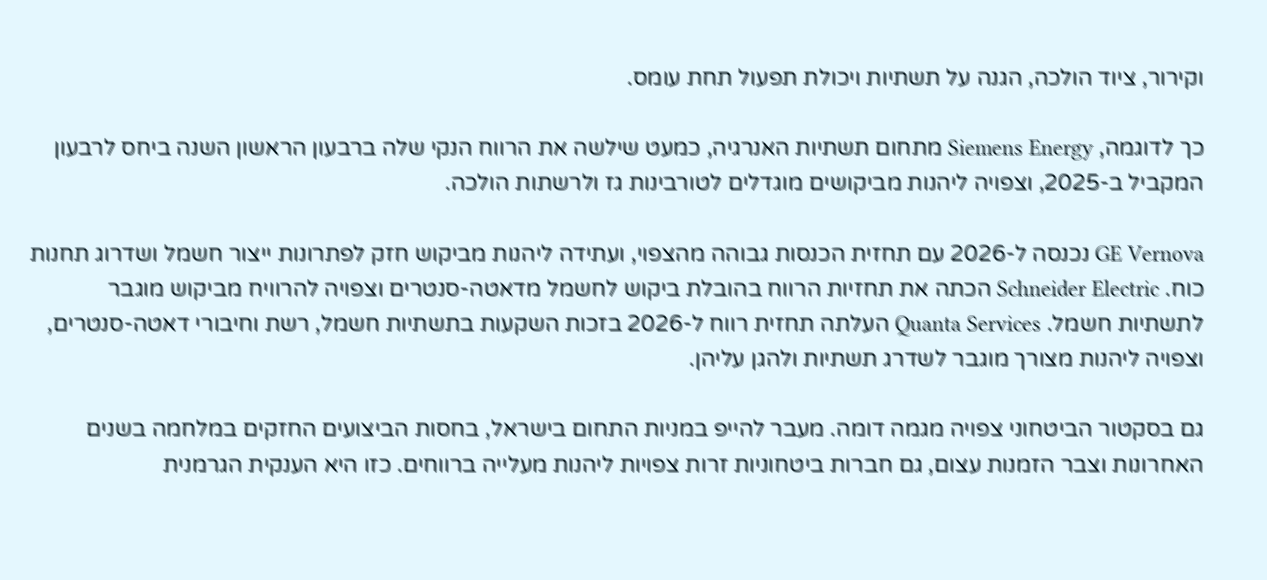וקירור, ציוד הולכה, הגנה על תשתיות ויכולת תפעול תחת עומס.

כך לדוגמה, Siemens Energy מתחום תשתיות האנרגיה, כמעט שילשה את הרווח הנקי שלה ברבעון הראשון השנה ביחס לרבעון המקביל ב-2025, וצפויה ליהנות מביקושים מוגדלים לטורבינות גז ולרשתות הולכה.

GE Vernova נכנסה ל-2026 עם תחזית הכנסות גבוהה מהצפוי, ועתידה ליהנות מביקוש חזק לפתרונות ייצור חשמל ושדרוג תחנות כוח. Schneider Electric הכתה את תחזיות הרווח בהובלת ביקוש לחשמל מדאטה-סנטרים וצפויה להרוויח מביקוש מוגבר לתשתיות חשמל. Quanta Services העלתה תחזית רווח ל-2026 בזכות השקעות בתשתיות חשמל, רשת וחיבורי דאטה-סנטרים, וצפויה ליהנות מצורך מוגבר לשדרג תשתיות ולהגן עליהן.

גם בסקטור הביטחוני צפויה מגמה דומה. מעבר להייפ במניות התחום בישראל, בחסות הביצועים החזקים במלחמה בשנים האחרונות וצבר הזמנות עצום, גם חברות ביטחוניות זרות צפויות ליהנות מעלייה ברווחים. כזו היא הענקית הגרמנית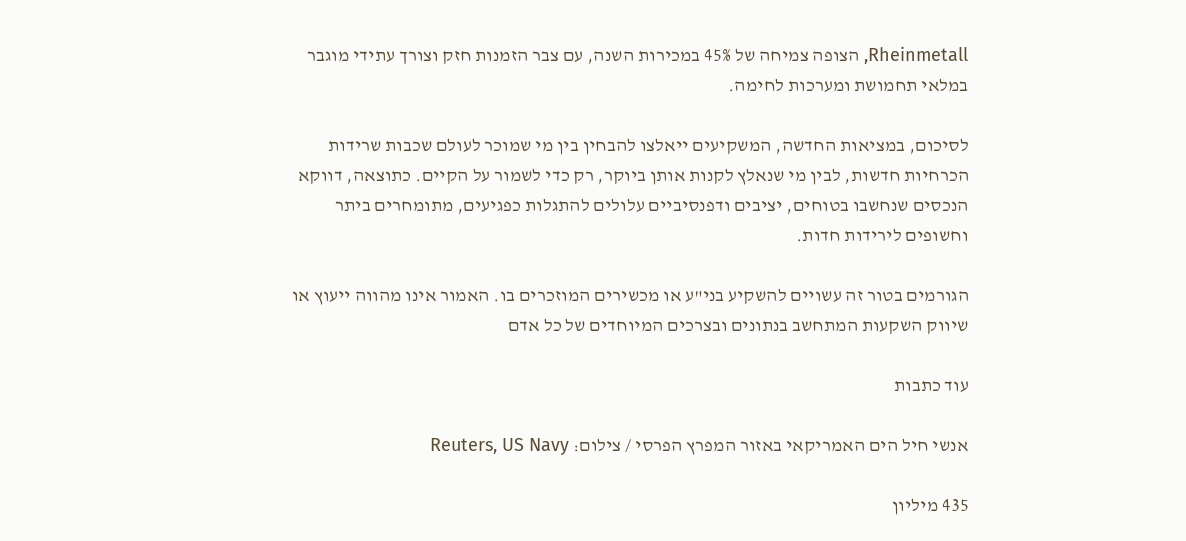Rheinmetall, הצופה צמיחה של 45% במכירות השנה, עם צבר הזמנות חזק וצורך עתידי מוגבר במלאי תחמושת ומערכות לחימה.

לסיכום, במציאות החדשה, המשקיעים ייאלצו להבחין בין מי שמוכר לעולם שכבות שרידות הכרחיות חדשות, לבין מי שנאלץ לקנות אותן ביוקר, רק כדי לשמור על הקיים. כתוצאה, דווקא הנכסים שנחשבו בטוחים, יציבים ודפנסיביים עלולים להתגלות כפגיעים, מתומחרים ביתר וחשופים לירידות חדות.

הגורמים בטור זה עשויים להשקיע בני"ע או מכשירים המוזכרים בו. האמור אינו מהווה ייעוץ או שיווק השקעות המתחשב בנתונים ובצרכים המיוחדים של כל אדם

עוד כתבות

אנשי חיל הים האמריקאי באזור המפרץ הפרסי / צילום: Reuters, US Navy

435 מיליון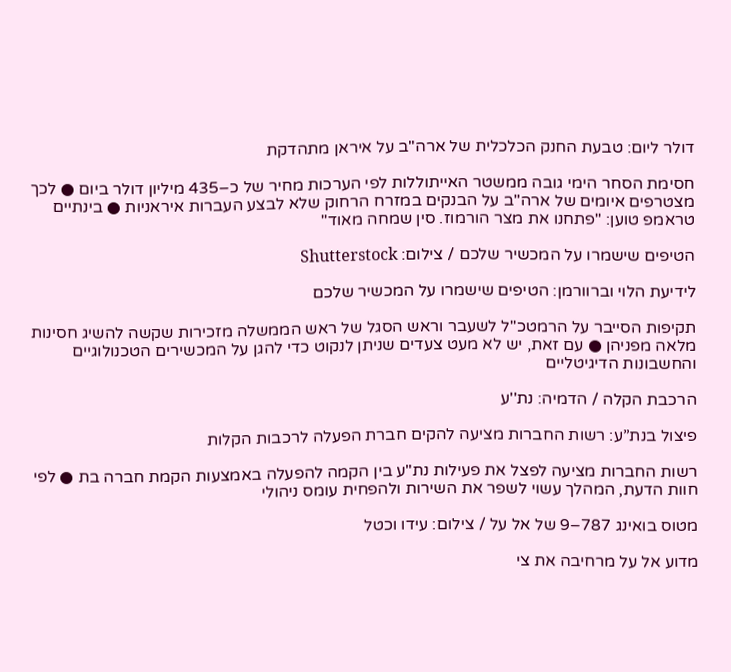דולר ליום: טבעת החנק הכלכלית של ארה"ב על איראן מתהדקת

חסימת הסחר הימי גובה ממשטר האייתוללות לפי הערכות מחיר של כ–435 מיליון דולר ביום ● לכך מצטרפים איומים של ארה"ב על הבנקים במזרח הרחוק שלא לבצע העברות איראניות ● בינתיים טראמפ טוען: "פתחנו את מצר הורמוז. סין שמחה מאוד"

הטיפים שישמרו על המכשיר שלכם / צילום: Shutterstock

לידיעת הלוי וברוורמן: הטיפים שישמרו על המכשיר שלכם

תקיפות הסייבר על הרמטכ"ל לשעבר וראש הסגל של ראש הממשלה מזכירות שקשה להשיג חסינות מלאה מפניהן ● עם זאת, יש לא מעט צעדים שניתן לנקוט כדי להגן על המכשירים הטכנולוגיים והחשבונות הדיגיטליים

הרכבת הקלה / הדמיה: נת''ע

פיצול בנת”ע: רשות החברות מציעה להקים חברת הפעלה לרכבות הקלות

רשות החברות מציעה לפצל את פעילות נת"ע בין הקמה להפעלה באמצעות הקמת חברה בת ● לפי חוות הדעת, המהלך עשוי לשפר את השירות ולהפחית עומס ניהולי

מטוס בואינג 787–9 של אל על / צילום: עידו וכטל

מדוע אל על מרחיבה את צי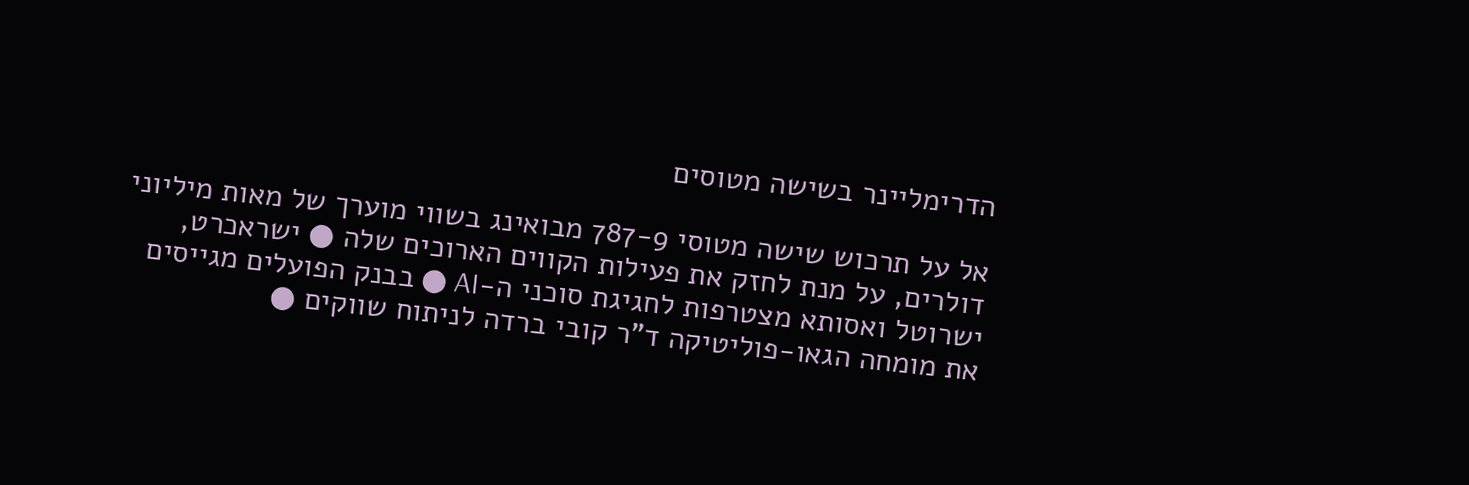הדרימליינר בשישה מטוסים

אל על תרכוש שישה מטוסי 787-9 מבואינג בשווי מוערך של מאות מיליוני דולרים, על מנת לחזק את פעילות הקווים הארוכים שלה ● ישראכרט, ישרוטל ואסותא מצטרפות לחגיגת סוכני ה-AI ● בבנק הפועלים מגייסים את מומחה הגאו-פוליטיקה ד"ר קובי ברדה לניתוח שווקים ●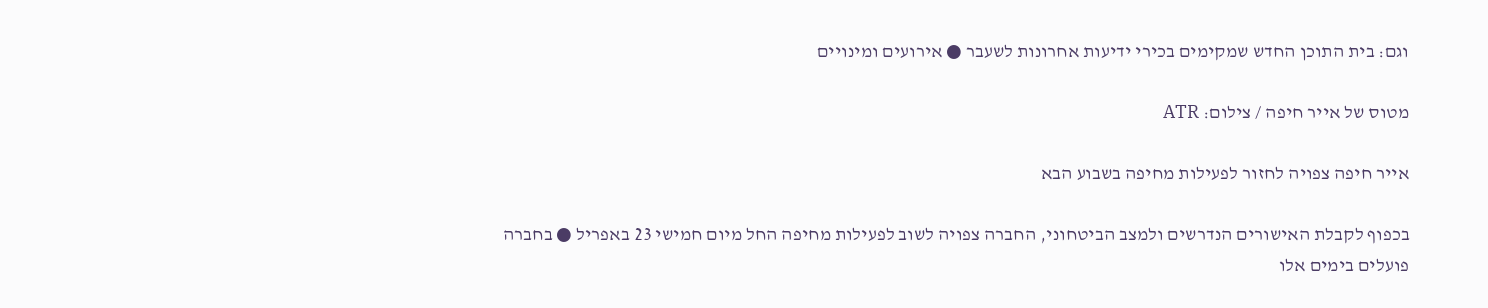וגם: בית התוכן החדש שמקימים בכירי ידיעות אחרונות לשעבר ● אירועים ומינויים

מטוס של אייר חיפה / צילום: ATR

אייר חיפה צפויה לחזור לפעילות מחיפה בשבוע הבא

בכפוף לקבלת האישורים הנדרשים ולמצב הביטחוני, החברה צפויה לשוב לפעילות מחיפה החל מיום חמישי 23 באפריל ● בחברה פועלים בימים אלו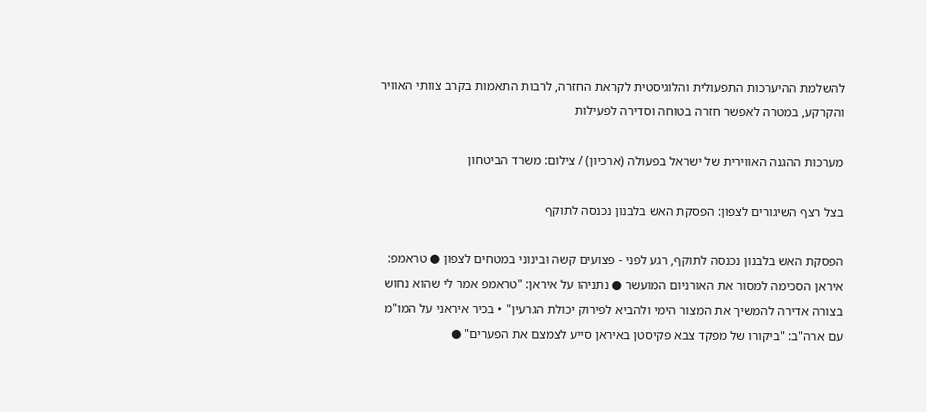להשלמת ההיערכות התפעולית והלוגיסטית לקראת החזרה, לרבות התאמות בקרב צוותי האוויר והקרקע, במטרה לאפשר חזרה בטוחה וסדירה לפעילות

מערכות ההגנה האווירית של ישראל בפעולה (ארכיון) / צילום: משרד הביטחון

בצל רצף השיגורים לצפון: הפסקת האש בלבנון נכנסה לתוקף

הפסקת האש בלבנון נכנסה לתוקף, רגע לפני - פצועים קשה ובינוני במטחים לצפון ● טראמפ: איראן הסכימה למסור את האורניום המועשר ● נתניהו על איראן: "טראמפ אמר לי שהוא נחוש בצורה אדירה להמשיך את המצור הימי ולהביא לפירוק יכולת הגרעין" • בכיר איראני על המו"מ עם ארה"ב: "ביקורו של מפקד צבא פקיסטן באיראן סייע לצמצם את הפערים" ●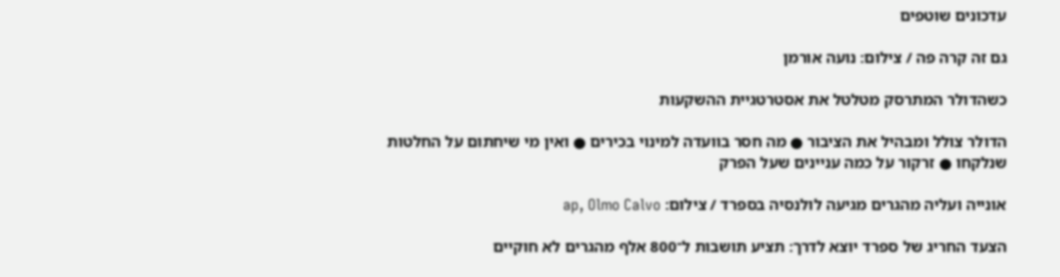עדכונים שוטפים

גם זה קרה פה / צילום: נועה אורמן

כשהדולר המתרסק מטלטל את אסטרטגיית ההשקעות

הדולר צולל ומבהיל את הציבור ● מה חסר בוועדה למינוי בכירים ● ואין מי שיחתום על החלטות שנלקחו ● זרקור על כמה עניינים שעל הפרק

אונייה ועליה מהגרים מגיעה לולנסיה בספרד / צילום: ap, Olmo Calvo

הצעד החריג של ספרד יוצא לדרך: תציע תושבות ל־800 אלף מהגרים לא חוקיים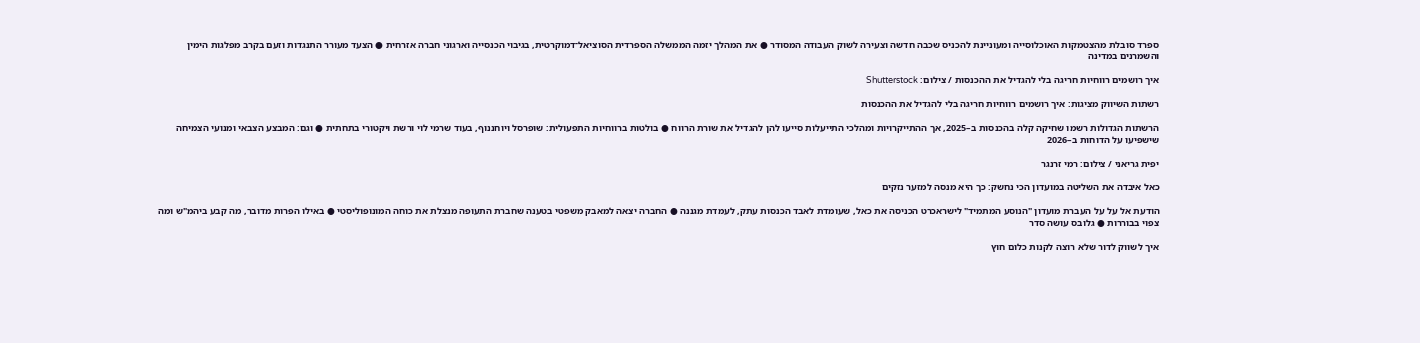ספרד סובלת מהצטמקות האוכלוסייה ומעוניינת להכניס שכבה חדשה וצעירה לשוק העבודה המסודר ● את המהלך יזמה הממשלה הספרדית הסוציאל־דמוקרטית, בגיבוי הכנסייה וארגוני חברה אזרחית ● הצעד מעורר התנגדות וזעם בקרב מפלגות הימין והשמרנים במדינה

איך רושמים רווחיות חריגה בלי להגדיל את ההכנסות / צילום: Shutterstock

רשתות השיווק מציגות: איך רושמים רווחיות חריגה בלי להגדיל את ההכנסות

הרשתות הגדולות רשמו שחיקה קלה בהכנסות ב–2025, אך ההתייקרויות ומהלכי התייעלות סייעו להן להגדיל את שורת הרווח ● בולטות ברווחיות התפעולית: שופרסל ויוחננוף, בעוד שרמי לוי ורשת ויקטורי בתחתית ● וגם: המבצע הצבאי ומנועי הצמיחה שישפיעו על הדוחות ב–2026

יפית גריאני / צילום: רמי זרנגר

כאל איבדה את השליטה במועדון הכי נחשק: כך היא מנסה למזער נזקים

הודעת אל על על העברת מועדון "הנוסע המתמיד" לישראכרט הכניסה את כאל, שעומדת לאבד הכנסות עתק, לעמדת מגננה ● החברה יצאה למאבק משפטי בטענה שחברת התעופה מנצלת את כוחה המונופוליסטי ● באילו הפרות מדובר, מה קבע ביהמ"ש ומה צפוי בבוררות ● גלובס עושה סדר

איך לשווק לדור שלא רוצה לקנות כלום חוץ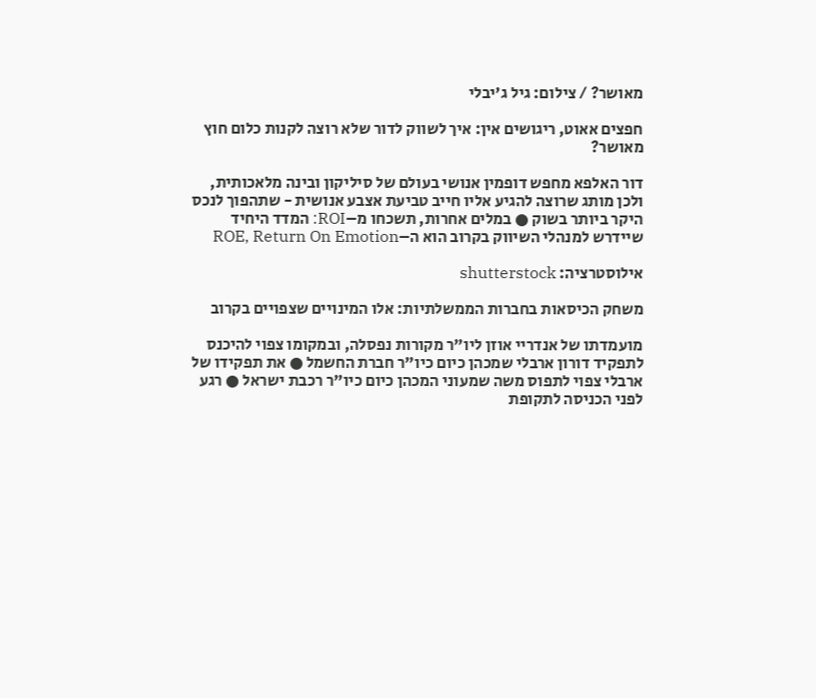מאושר? / צילום: גיל ג'יבלי

חפצים אאוט, ריגושים אין: איך לשווק לדור שלא רוצה לקנות כלום חוץ מאושר?

דור האלפא מחפש דופמין אנושי בעולם של סיליקון ובינה מלאכותית, ולכן מותג שרוצה להגיע אליו חייב טביעת אצבע אנושית - שתהפוך לנכס היקר ביותר בשוק ● במלים אחרות, תשכחו מ–ROI: המדד היחיד שיידרש למנהלי השיווק בקרוב הוא ה–ROE, Return On Emotion

אילוסטרציה: shutterstock

משחק הכיסאות בחברות הממשלתיות: אלו המינויים שצפויים בקרוב

מועמדתו של אנדריי אוזן ליו"ר מקורות נפסלה, ובמקומו צפוי להיכנס לתפקיד דורון ארבלי שמכהן כיום כיו"ר חברת החשמל ● את תפקידו של ארבלי צפוי לתפוס משה שמעוני המכהן כיום כיו"ר רכבת ישראל ● רגע לפני הכניסה לתקופת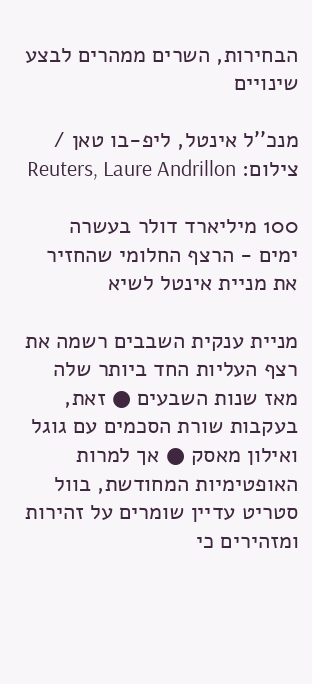הבחירות, השרים ממהרים לבצע שינויים

מנכ''ל אינטל, ליפ-בו טאן / צילום: Reuters, Laure Andrillon

100 מיליארד דולר בעשרה ימים - הרצף החלומי שהחזיר את מניית אינטל לשיא

מניית ענקית השבבים רשמה את רצף העליות החד ביותר שלה מאז שנות השבעים ● זאת, בעקבות שורת הסכמים עם גוגל ואילון מאסק ● אך למרות האופטימיות המחודשת, בוול סטריט עדיין שומרים על זהירות ומזהירים כי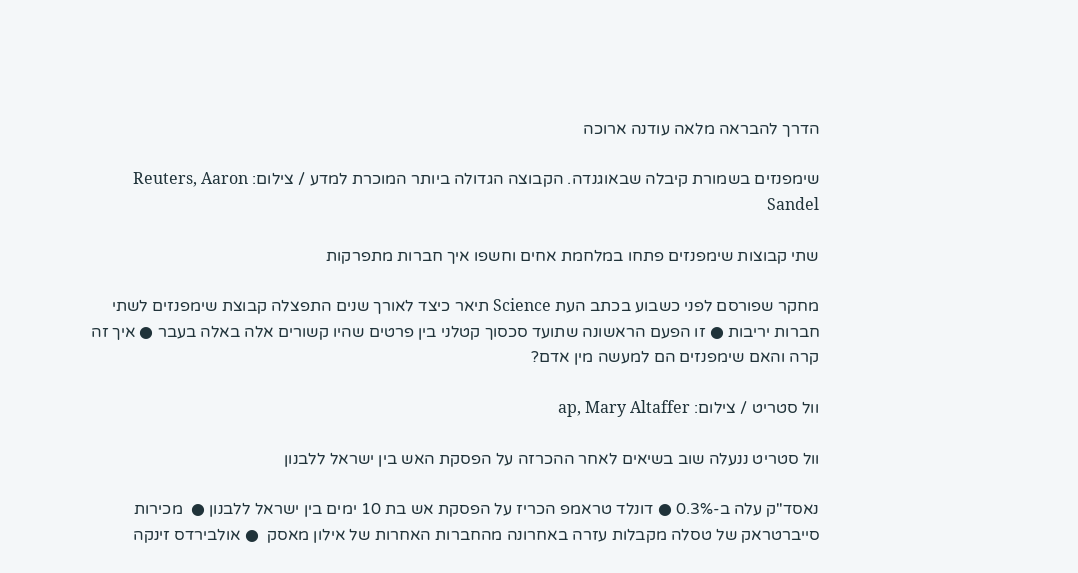הדרך להבראה מלאה עודנה ארוכה

שימפנזים בשמורת קיבלה שבאוגנדה. הקבוצה הגדולה ביותר המוכרת למדע / צילום: Reuters, Aaron Sandel

שתי קבוצות שימפנזים פתחו במלחמת אחים וחשפו איך חברות מתפרקות

מחקר שפורסם לפני כשבוע בכתב העת Science תיאר כיצד לאורך שנים התפצלה קבוצת שימפנזים לשתי חברות יריבות ● זו הפעם הראשונה שתועד סכסוך קטלני בין פרטים שהיו קשורים אלה באלה בעבר ● איך זה קרה והאם שימפנזים הם למעשה מין אדם?

וול סטריט / צילום: ap, Mary Altaffer

וול סטריט ננעלה שוב בשיאים לאחר ההכרזה על הפסקת האש בין ישראל ללבנון

נאסד"ק עלה ב-0.3% ● דונלד טראמפ הכריז על הפסקת אש בת 10 ימים בין ישראל ללבנון ●  מכירות סייברטראק של טסלה מקבלות עזרה באחרונה מהחברות האחרות של אילון מאסק  ● אולבירדס זינקה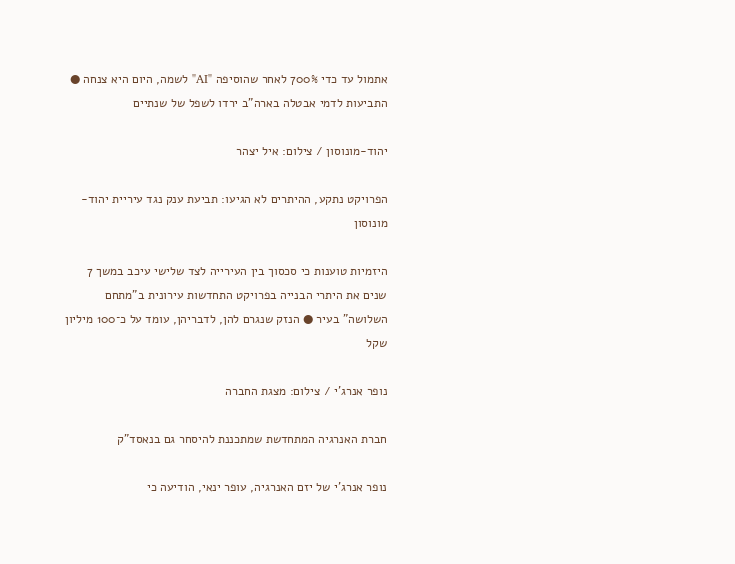אתמול עד כדי 700% לאחר שהוסיפה "AI" לשמה, היום היא צנחה ● התביעות לדמי אבטלה בארה"ב ירדו לשפל של שנתיים

יהוד-מונוסון / צילום: איל יצהר

הפרויקט נתקע, ההיתרים לא הגיעו: תביעת ענק נגד עיריית יהוד-מונוסון

היזמיות טוענות כי סכסוך בין העירייה לצד שלישי עיכב במשך 7 שנים את היתרי הבנייה בפרויקט התחדשות עירונית ב"מתחם השלושה" בעיר ● הנזק שנגרם להן, לדבריהן, עומד על כ־100 מיליון שקל

נופר אנרג'י / צילום: מצגת החברה

חברת האנרגיה המתחדשת שמתכננת להיסחר גם בנאסד"ק

נופר אנרג'י של יזם האנרגיה, עופר ינאי, הודיעה כי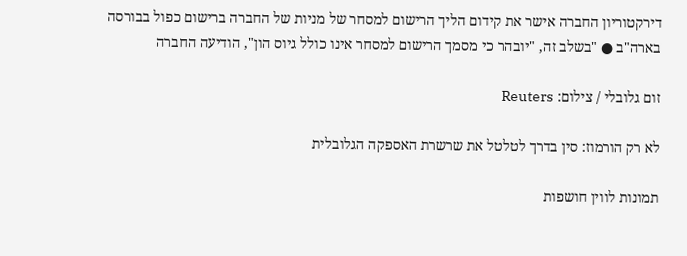דירקטוריון החברה אישר את קידום הליך הרישום למסחר של מניות של החברה ברישום כפול בבורסה בארה"ב ● "בשלב זה, "יובהר כי מסמך הרישום למסחר אינו כולל גיוס הון", הודיעה החברה

זום גלובלי / צילום: Reuters

לא רק הורמוז: סין בדרך לטלטל את שרשרת האספקה הגלובלית

תמונות לווין חושפות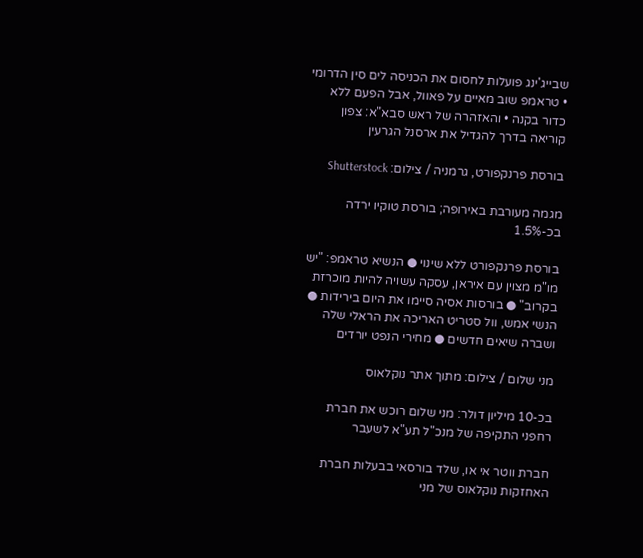שבייג'ינג פועלות לחסום את הכניסה לים סין הדרומי • טראמפ שוב מאיים על פאוול, אבל הפעם ללא כדור בקנה • והאזהרה של ראש סבא"א: צפון קוריאה בדרך להגדיל את ארסנל הגרעין

בורסת פרנקפורט, גרמניה / צילום: Shutterstock

מגמה מעורבת באירופה; בורסת טוקיו ירדה בכ-1.5%

בורסת פרנקפורט ללא שינוי ● הנשיא טראמפ: "יש מו"מ מצוין עם איראן, עסקה עשויה להיות מוכרזת בקרוב" ● בורסות אסיה סיימו את היום בירידות ● הנשי אמש, וול סטריט האריכה את הראלי שלה ושברה שיאים חדשים ● מחירי הנפט יורדים

מני שלום / צילום: מתוך אתר נוקלאוס

בכ-10 מיליון דולר: מני שלום רוכש את חברת רחפני התקיפה של מנכ"ל תע"א לשעבר

חברת ווטר אי או, שלד בורסאי בבעלות חברת האחזקות נוקלאוס של מני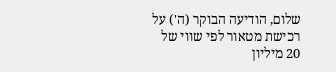שלום, הודיעה הבוקר (ה') על רכישת מטאור לפי שווי של 20 מיליון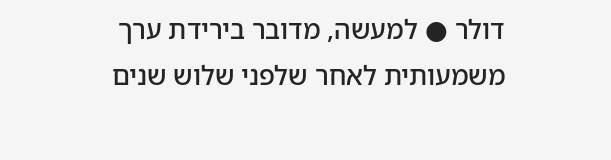דולר ● למעשה, מדובר בירידת ערך משמעותית לאחר שלפני שלוש שנים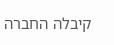קיבלה החברה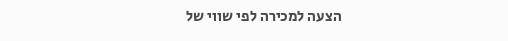הצעה למכירה לפי שווי של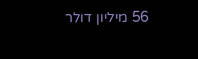56 מיליון דולר